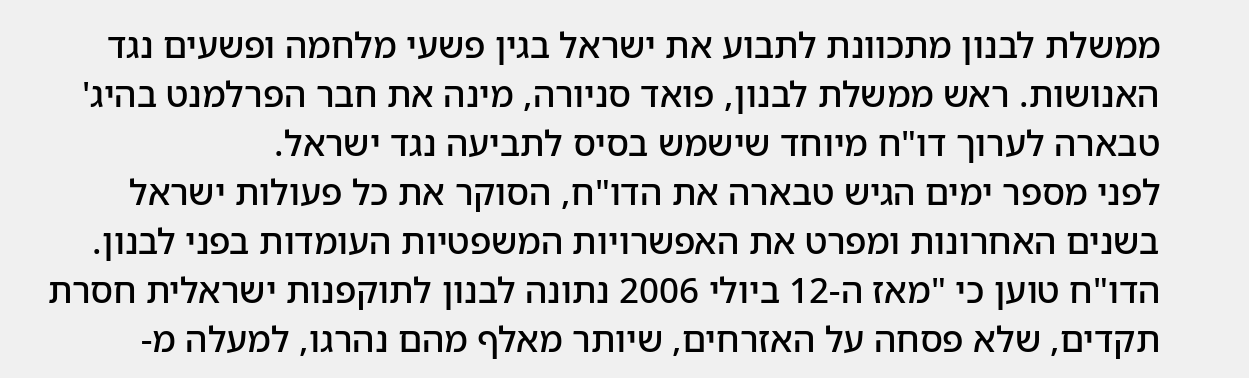ממשלת לבנון מתכוונת לתבוע את ישראל בגין פשעי מלחמה ופשעים נגד האנושות. ראש ממשלת לבנון, פואד סניורה, מינה את חבר הפרלמנט בהיג' טבארה לערוך דו"ח מיוחד שישמש בסיס לתביעה נגד ישראל.
לפני מספר ימים הגיש טבארה את הדו"ח, הסוקר את כל פעולות ישראל בשנים האחרונות ומפרט את האפשרויות המשפטיות העומדות בפני לבנון.
הדו"ח טוען כי "מאז ה-12 ביולי 2006 נתונה לבנון לתוקפנות ישראלית חסרת תקדים, שלא פסחה על האזרחים, שיותר מאלף מהם נהרגו, למעלה מ-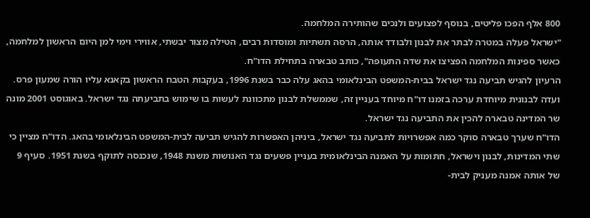800 אלף הפכו פליטים, בנוסף לפצועים ולנכים שהותירה המלחמה.
"ישראל פעלה במטרה לבתר את לבנון ולבודד אותה, הרסה תשתיות ומוסדות רבים, הטילה מצור יבשתי, אווירי וימי למן היום הראשון למלחמה, כאשר ספינות המלחמה הפציצו את שדה התעופה", כותב טבארה בתחילת הדו"ח.
הרעיון להגיש תביעה נגד ישראל בבית-המשפט הבינלאומי בהאג עלה כבר בשנת 1996, בעקבות הטבח הראשון בקאנא עליו הורה שמעון פרס. ועדה לבנונית מיוחדת ערכה בזמנו דו"ח מיוחד בעניין זה, שממשלת לבנון מתכוונת לעשות בו שימוש בתביעתה נגד ישראל. באוגוסט 2001 מונה שר המדינה טבארה להכין את התביעה נגד ישראל.
הדו"ח שערך טבארה סוקר כמה אפשרויות לתביעה נגד ישראל, ביניהן האפשרות להגיש תביעה לבית-המשפט הבינלאומי בהאג. הדו"ח מציין כי שתי המדינות, לבנון וישראל, חתומות על האמנה הבינלאומית בעניין פשעים נגד האנושות משנת 1948, שנכנסה לתוקף בשנת 1951. סעיף 9 של אותה אמנה מעניק לבית-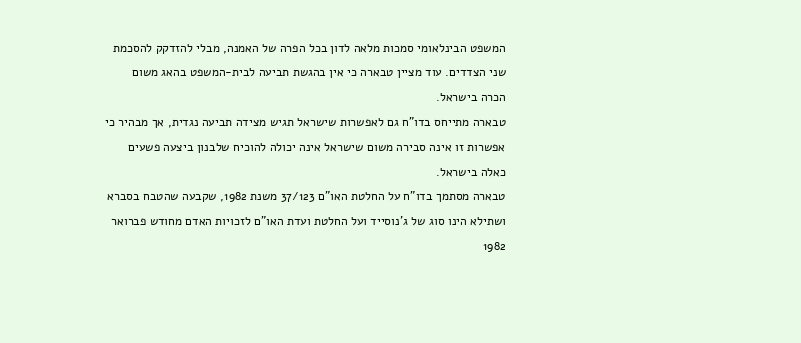המשפט הבינלאומי סמכות מלאה לדון בכל הפרה של האמנה, מבלי להזדקק להסכמת שני הצדדים. עוד מציין טבארה כי אין בהגשת תביעה לבית-המשפט בהאג משום הכרה בישראל.
טבארה מתייחס בדו"ח גם לאפשרות שישראל תגיש מצידה תביעה נגדית, אך מבהיר כי אפשרות זו אינה סבירה משום שישראל אינה יכולה להוכיח שלבנון ביצעה פשעים כאלה בישראל.
טבארה מסתמך בדו"ח על החלטת האו"ם 37/123 משנת 1982, שקבעה שהטבח בסברא ושתילא הינו סוג של ג'נוסייד ועל החלטת ועדת האו"ם לזכויות האדם מחודש פברואר 1982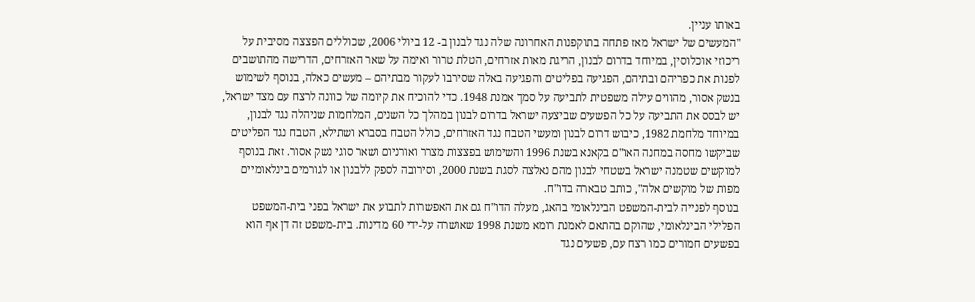באותו עניין.
"המעשים של ישראל מאז פתחה בתוקפנות האחרונה שלה נגד לבנון ב- 12 ביולי 2006, שכוללים הפצצה מסיבית על ריכוזי אוכלוסין, במיוחד בדרום לבנון, הריגת מאות אזרחים, הטלת טרור ואימה על שאר האזרחים, הדרישה מהתושבים לפנות את כפריהם ובתיהם, הפגיעה בפליטים והפגיעה באלה שסירבו לעקור מבתיהם – מעשים כאלה, בנוסף לשימוש בנשק אסור, מהווים עילה משפטית לתביעה על סמך אמנת 1948. כדי להוכיח את קיומה של כוונה לרצח עם מצד ישראל, יש לבסס את התביעה על כל הפשעים שביצעה ישראל בדרום לבנון במהלך כל השנים, המלחמות שניהלה נגד לבנון, במיוחד מלחמת 1982, כיבוש דרום לבנון ומעשי הטבח נגד האזרחים, כולל הטבח בסברא ושתילא, הטבח נגד הפליטים שביקשו מחסה במחנה האו"ם בקאנא בשנת 1996 והשימוש בפצצות מצרר ואורניום ושאר סוגי נשק אסור. זאת בנוסף למוקשים שטמנה ישראל בשטחי לבנון מהם נאלצה לסגת בשנת 2000, וסירובה לספק ללבנון או לגורמים בינלאומיים מפות של מוקשים אלה", כותב טבארה בדו"ח.
בנוסף לפנייה לבית-המשפט הבינלאומי בהאג, מעלה הדו"ח גם את האפשרות לתבוע את ישראל בפני בית-המשפט הפלילי הבינלאומי, שהוקם בהתאם לאמנת רומא משנת 1998 שאושרה על-ידי 60 מדינות. בית-משפט זה דן אף הוא בפשעים חמורים כמו רצח עם, פשעים נגד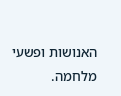האנושות ופשעי מלחמה.